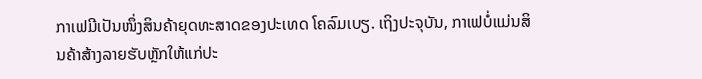ກາເຟມີເປັນໜຶ່ງສິນຄ້າຍຸດທະສາດຂອງປະເທດ ໂຄລົມເບຽ. ເຖິງປະຈຸບັນ, ກາເຟບໍ່ແມ່ນສິນຄ້າສ້າງລາຍຮັບຫຼັກໃຫ້ແກ່ປະ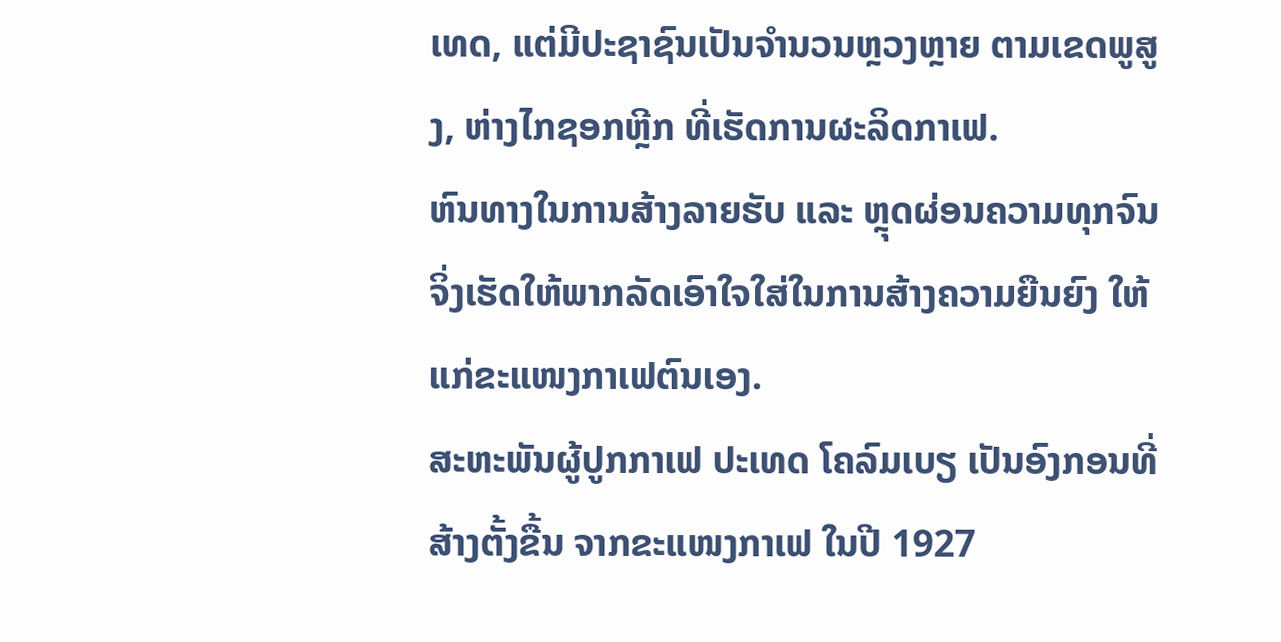ເທດ, ແຕ່ມີປະຊາຊົນເປັນຈຳນວນຫຼວງຫຼາຍ ຕາມເຂດພູສູງ, ຫ່າງໄກຊອກຫຼີກ ທີ່ເຮັດການຜະລິດກາເຟ.
ຫົນທາງໃນການສ້າງລາຍຮັບ ແລະ ຫຼຸດຜ່ອນຄວາມທຸກຈົນ ຈິ່ງເຮັດໃຫ້ພາກລັດເອົາໃຈໃສ່ໃນການສ້າງຄວາມຍືນຍົງ ໃຫ້ແກ່ຂະແໜງກາເຟຕົນເອງ.
ສະຫະພັນຜູ້ປູກກາເຟ ປະເທດ ໂຄລົມເບຽ ເປັນອົງກອນທີ່ສ້າງຕັ້ງຂື້ນ ຈາກຂະແໜງກາເຟ ໃນປີ 1927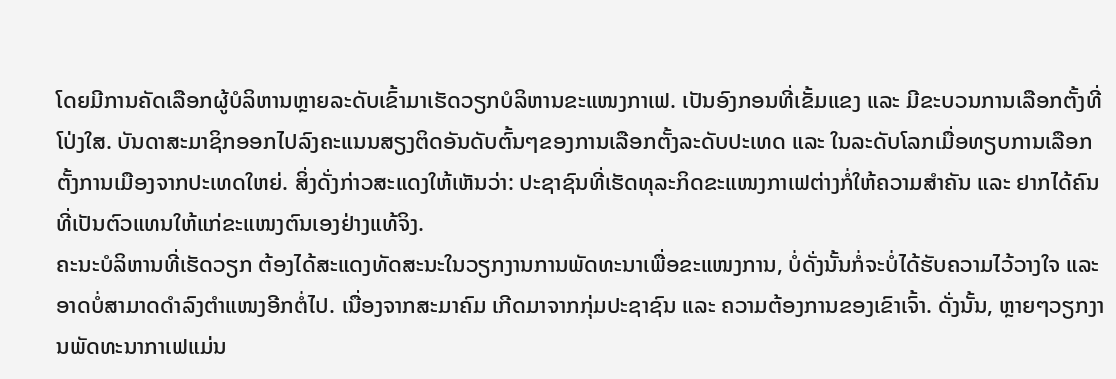ໂດຍມີການຄັດເລືອກຜູ້ບໍລິຫານຫຼາຍລະດັບເຂົ້າມາເຮັດວຽກບໍລິຫານຂະແໜງກາເຟ. ເປັນອົງກອນທີ່ເຂັ້ມແຂງ ແລະ ມີຂະບວນການເລືອກຕັ້ງທີ່ໂປ່ງໃສ. ບັນດາສະມາຊິກອອກໄປລົງຄະແນນສຽງຕິດອັນດັບຕົ້ນໆຂອງການເລືອກຕັ້ງລະດັບປະເທດ ແລະ ໃນລະດັບໂລກເມື່ອທຽບການເລືອກຕັ້ງການເມືອງຈາກປະເທດໃຫຍ່. ສິ່ງດັ່ງກ່າວສະແດງໃຫ້ເຫັນວ່າ: ປະຊາຊົນທີ່ເຮັດທຸລະກິດຂະແໜງກາເຟຕ່າງກໍ່ໃຫ້ຄວາມສຳຄັນ ແລະ ຢາກໄດ້ຄົນທີ່ເປັນຕົວແທນໃຫ້ແກ່ຂະແໜງຕົນເອງຢ່າງແທ້ຈິງ.
ຄະນະບໍລິຫານທີ່ເຮັດວຽກ ຕ້ອງໄດ້ສະແດງທັດສະນະໃນວຽກງານການພັດທະນາເພື່ອຂະແໜງການ, ບໍ່ດັ່ງນັ້ນກໍ່ຈະບໍ່ໄດ້ຮັບຄວາມໄວ້ວາງໃຈ ແລະ ອາດບໍ່ສາມາດດຳລົງຕຳແໜງອີກຕໍ່ໄປ. ເນື່ອງຈາກສະມາຄົມ ເກີດມາຈາກກຸ່ມປະຊາຊົນ ແລະ ຄວາມຕ້ອງການຂອງເຂົາເຈົ້າ. ດັ່ງນັ້ນ, ຫຼາຍໆວຽກງານພັດທະນາກາເຟແມ່ນ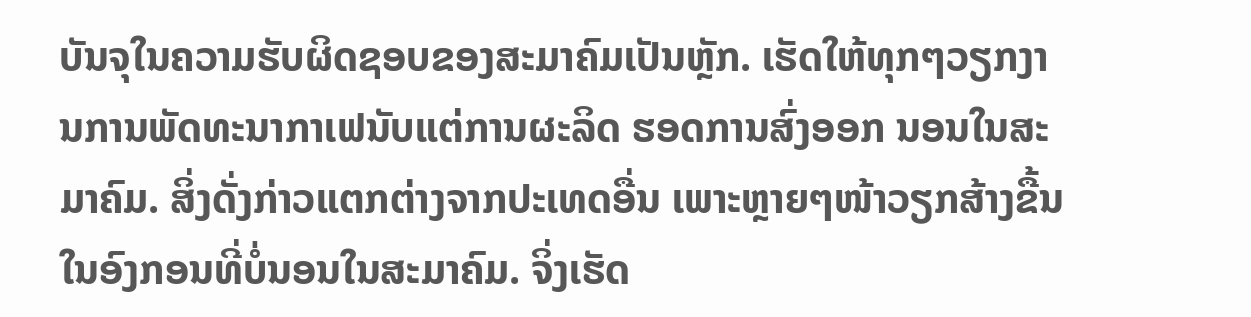ບັນຈຸໃນຄວາມຮັບຜິດຊອບຂອງສະມາຄົມເປັນຫຼັກ. ເຮັດໃຫ້ທຸກໆວຽກງານການພັດທະນາກາເຟນັບແຕ່ການຜະລິດ ຮອດການສົ່ງອອກ ນອນໃນສະມາຄົມ. ສິ່ງດັ່ງກ່າວແຕກຕ່າງຈາກປະເທດອື່ນ ເພາະຫຼາຍໆໜ້າວຽກສ້າງຂື້ນໃນອົງກອນທີ່ບໍ່ນອນໃນສະມາຄົມ. ຈິ່ງເຮັດ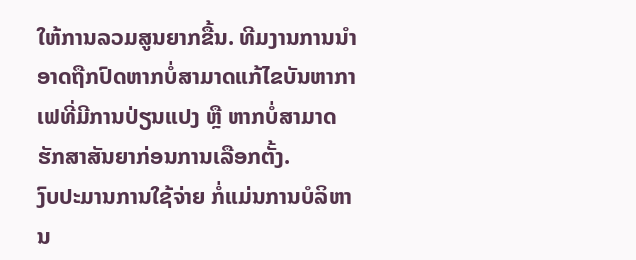ໃຫ້ການລວມສູນຍາກຂື້ນ. ທີມງານການນຳອາດຖືກປົດຫາກບໍ່ສາມາດແກ້ໄຂບັນຫາກາເຟທີ່ມີການປ່ຽນແປງ ຫຼື ຫາກບໍ່ສາມາດຮັກສາສັນຍາກ່ອນການເລືອກຕັ້ງ.
ງົບປະມານການໃຊ້ຈ່າຍ ກໍ່ແມ່ນການບໍລິຫານ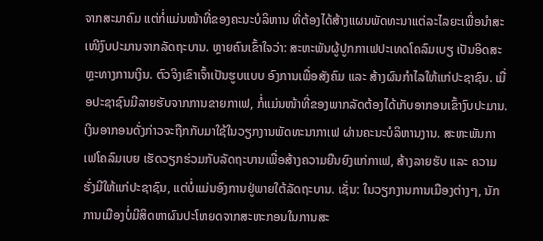ຈາກສະມາຄົມ ແຕ່ກໍ່ແມ່ນໜ້າທີ່ຂອງຄະນະບໍລິຫານ ທີ່ຕ້ອງໄດ້ສ້າງແຜນພັດທະນາແຕ່ລະໄລຍະເພື່ອນຳສະເໜີງົບປະມານຈາກລັດຖະບານ. ຫຼາຍຄົນເຂົ້າໃຈວ່າ: ສະຫະພັນຜູ້ປູກກາເຟປະເທດໂຄລົມເບຽ ເປັນອິດສະຫຼະທາງການເງິນ. ຕົວຈິງເຂົາເຈົ້າເປັນຮູບແບບ ອົງການເພື່ອສັງຄົມ ແລະ ສ້າງຜົນກຳໄລໃຫ້ແກ່ປະຊາຊົນ. ເມື່ອປະຊາຊົນມີລາຍຮັບຈາກການຂາຍກາເຟ, ກໍ່ແມ່ນໜ້າທີ່ຂອງພາກລັດຕ້ອງໄດ້ເກັບອາກອນເຂົ້າງົບປະມານ. ເງິນອາກອນດັ່ງກ່າວຈະຖືກກັບມາໃຊ້ໃນວຽກງານພັດທະນາກາເຟ ຜ່ານຄະນະບໍລິຫານງານ. ສະຫະພັນກາເຟໂຄລົມເບຍ ເຮັດວຽກຮ່ວມກັບລັດຖະບານເພື່ອສ້າງຄວາມຍືນຍົງແກ່ກາເຟ, ສ້າງລາຍຮັບ ແລະ ຄວາມຮັ່ງມີໃຫ້ແກ່ປະຊາຊົນ, ແຕ່ບໍ່ແມ່ນອົງການຢູ່ພາຍໃຕ້ລັດຖະບານ. ເຊັ່ນ: ໃນວຽກງານການເມືອງຕ່າງໆ, ນັກການເມືອງບໍ່ມີສິດຫາຜົນປະໂຫຍດຈາກສະຫະກອນໃນການສະ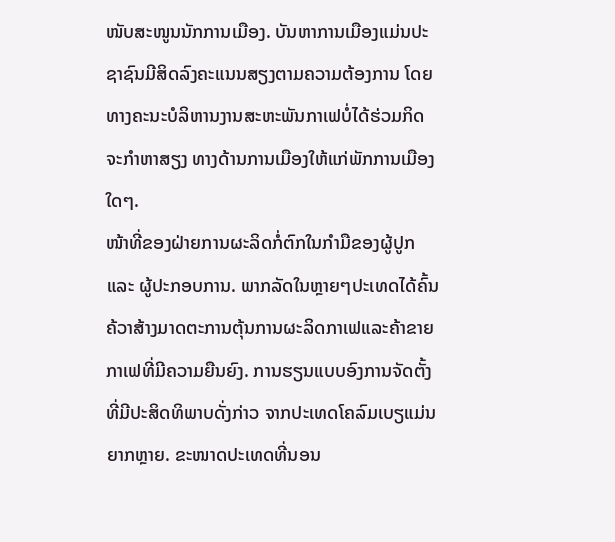ໜັບສະໜູນນັກການເມືອງ. ບັນຫາການເມືອງແມ່ນປະຊາຊົນມີສິດລົງຄະແນນສຽງຕາມຄວາມຕ້ອງການ ໂດຍທາງຄະນະບໍລິຫານງານສະຫະພັນກາເຟບໍ່ໄດ້ຮ່ວມກິດຈະກຳຫາສຽງ ທາງດ້ານການເມືອງໃຫ້ແກ່ພັກການເມືອງໃດໆ.
ໜ້າທີ່ຂອງຝ່າຍການຜະລິດກໍ່ຕົກໃນກຳມືຂອງຜູ້ປູກ ແລະ ຜູ້ປະກອບການ. ພາກລັດໃນຫຼາຍໆປະເທດໄດ້ຄົ້ນຄ້ວາສ້າງມາດຕະການຕຸ້ນການຜະລິດກາເຟແລະຄ້າຂາຍກາເຟທີ່ມີຄວາມຍືນຍົງ. ການຮຽນແບບອົງການຈັດຕັ້ງທີ່ມີປະສິດທິພາບດັ່ງກ່າວ ຈາກປະເທດໂຄລົມເບຽແມ່ນຍາກຫຼາຍ. ຂະໜາດປະເທດທີ່ນອນ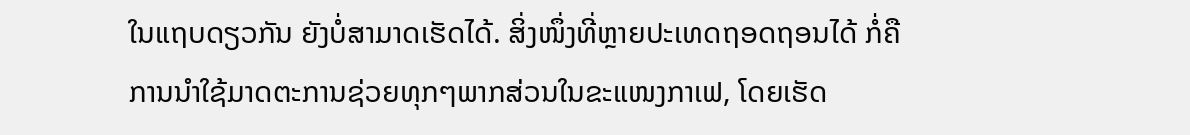ໃນແຖບດຽວກັນ ຍັງບໍ່ສາມາດເຮັດໄດ້. ສິ່ງໜຶ່ງທີ່ຫຼາຍປະເທດຖອດຖອນໄດ້ ກໍ່ຄືການນຳໃຊ້ມາດຕະການຊ່ວຍທຸກໆພາກສ່ວນໃນຂະແໜງກາເຟ, ໂດຍເຮັດ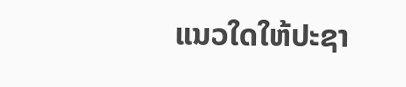ແນວໃດໃຫ້ປະຊາ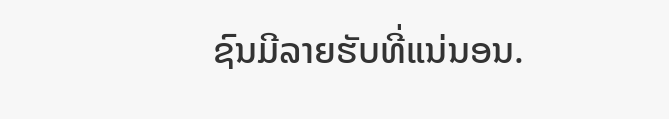ຊົນມີລາຍຮັບທີ່ແນ່ນອນ.